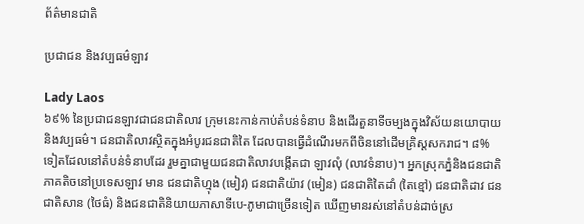ព័ត៌មានជាតិ

ប្រជាជន និងវប្បធម៌ឡាវ

Lady Laos
៦៩% នៃប្រជាជនឡាវជាជនជាតិលាវ ក្រុមនេះកាន់កាប់តំបន់ទំនាប និងដើរតួនាទីចម្បងក្នុងវិស័យនយោបាយនិងវប្បធម៌។ ជនជាតិលាវស្ថិតក្នុងអំបូរជនជាតិតៃ ដែលបានធ្វើដំណើរមកពីចិននៅដើមគ្រិស្តសករាជ។ ៨% ទៀតដែលនៅតំបន់ទំនាបដែរ រួមគ្នាជាមួយជនជាតិលាវបង្កើតជា ឡាវលុំ (លាវទំនាប)។ អ្នកស្រុកភ្នំនិងជនជាតិភាគតិចនៅប្រទេសឡាវ មាន ជនជាតិហ្មុង (មៀវ) ជនជាតិយ៉ាវ (មៀន) ជនជាតិតៃដាំ (តៃខ្មៅ) ជនជាតិដាវ ជនជាតិសាន (ថៃធំ) និងជនជាតិនិយាយភាសាទីបេ-ភូមាជាច្រើនទៀត ឃើញមានរស់នៅតំបន់ដាច់ស្រ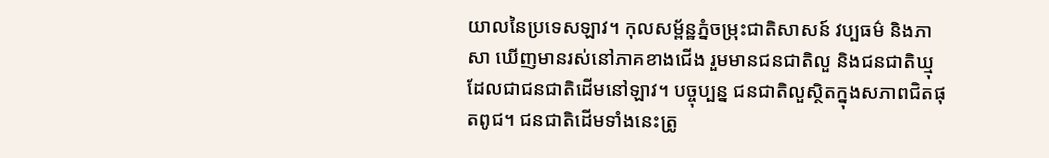យាលនៃប្រទេសឡាវ។ កុលសម្ព័ន្ឋភ្នំចម្រុះជាតិសាសន៍ វប្បធម៌ និងភាសា ឃើញមានរស់នៅភាគខាងជើង រួមមានជនជាតិលួ និងជនជាតិឃ្មុ ដែលជាជនជាតិដើមនៅឡាវ។ បច្ចុប្បន្ន ជនជាតិលួស្ថិតក្នុងសភាពជិតផុតពូជ។ ជនជាតិដើមទាំងនេះត្រូ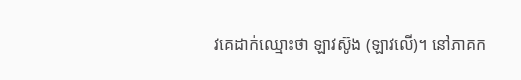វគេដាក់ឈ្មោះថា ឡាវស៊ូង (ឡាវលើ)។ នៅភាគក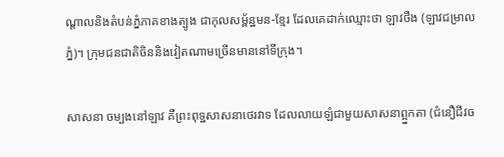ណ្ដាលនិងតំបន់ភ្នំភាគខាងត្បូង ជាកុលសម្ព័ន្ឋមន-ខ្មែរ ដែលគេដាក់ឈ្មោះថា ឡាវថឺង (ឡាវជម្រាលភ្នំ)។ ក្រុមជនជាតិចិននិងវៀតណាមច្រើនមាននៅទីក្រុង។

សាសនា ចម្បងនៅឡាវ គឺព្រះពុទ្ឋសាសនាថេរវាទ ដែលលាយឡំជាមួយសាសនាព្អ្នកតា (ជំនឿជីវច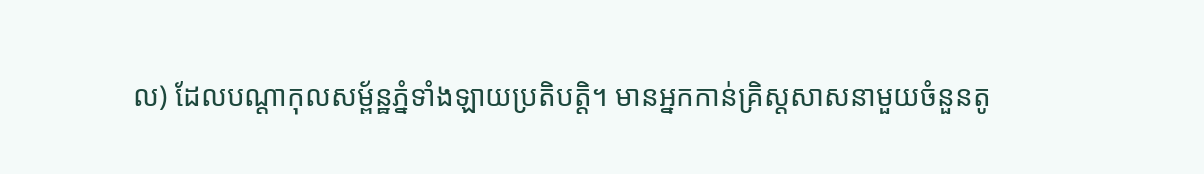ល) ដែលបណ្តាកុលសម្ព័ន្ឋភ្នំទាំងឡាយប្រតិបត្តិ។ មានអ្នកកាន់គ្រិស្តសាសនាមួយចំនួនតូ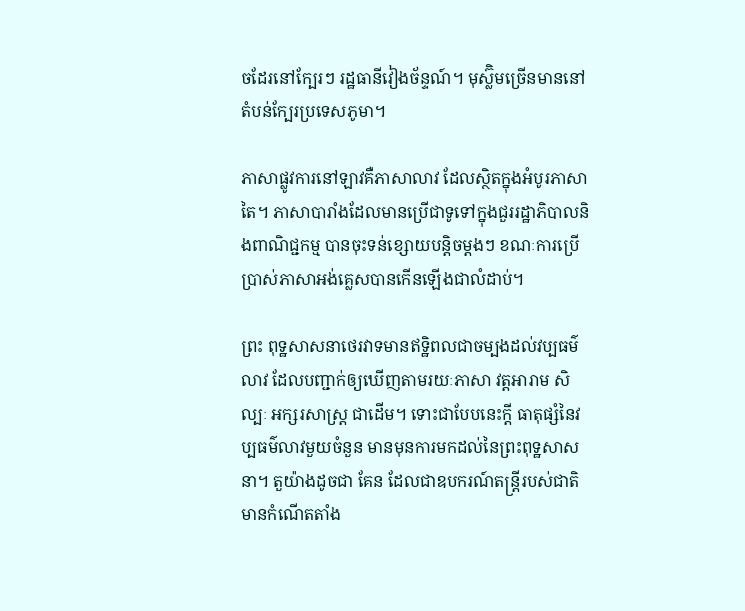ចដែរនៅក្បែរៗ រដ្ឋធានីវៀងច័ន្ទណ៍។ មុស្ល៊ិមច្រើនមាននៅតំបន់ក្បែរប្រទេសភូមា។

ភាសាផ្លូវការនៅឡាវគឺភាសាលាវ ដែលស្ថិតក្នុងអំបូរភាសាតៃ។ ភាសាបារាំងដែលមានប្រើជាទូទៅក្នុងជួររដ្ឋាភិបាលនិងពាណិជ្ជកម្ម បានចុះទន់ខ្សោយបន្ដិចម្ដងៗ ខណៈការប្រើប្រាស់ភាសាអង់គ្លេសបានកើនឡើងជាលំដាប់។

ព្រះ ពុទ្ឋសាសនាថេរវាទមានឥទ្ឋិពលជាចម្បងដល់វប្បធម៌លាវ ដែលបញ្ជាក់ឲ្យឃើញតាមរយៈភាសា វត្តអារាម សិល្បៈ អក្សរសាស្ត្រ ជាដើម។ ទោះជាបែបនេះក្ដី ធាតុផ្សំនៃវប្បធម៌លាវមួយចំនួន មានមុនការមកដល់នៃព្រះពុទ្ឋសាសនា។ តួយ៉ាងដូចជា គែន ដែលជាឧបករណ៍តន្ត្រីរបស់ជាតិ មានកំណើតតាំង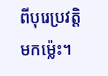ពីបុរេប្រវត្តិមកម្ល៉េះ។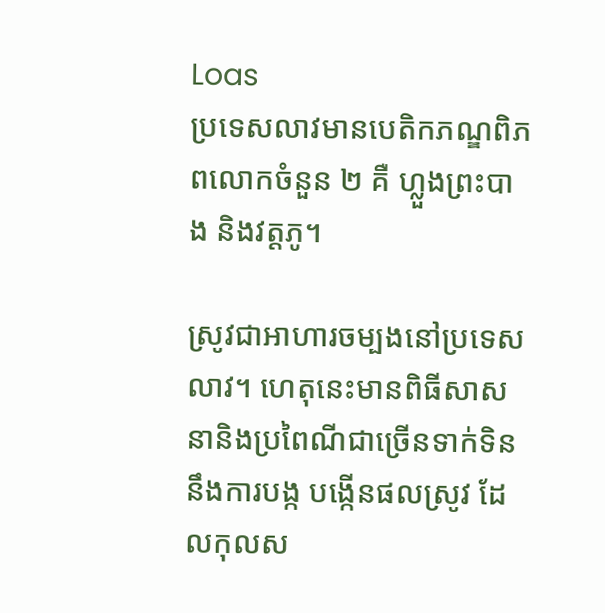Loas
ប្រទេសលាវមានបេតិកភណ្ឌពិភពលោកចំនួន ២ គឺ ហ្លួងព្រះបាង និងវត្តភូ។

ស្រូវជាអាហារចម្បងនៅប្រទេសលាវ។ ហេតុនេះមានពិធីសាសនានិងប្រពៃណីជាច្រើនទាក់ទិននឹងការបង្ក បង្កើនផលស្រូវ ដែលកុលស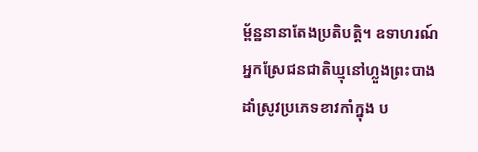ម្ព័ន្ឋនានាតែងប្រតិបត្តិ។ ឧទាហរណ៍ អ្នកស្រែជនជាតិឃ្មុនៅហ្លួងព្រះបាងដាំស្រូវប្រភេទខាវកាំក្នុង ប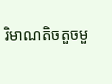រិមាណតិចតួចមួ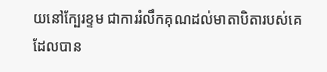យនៅក្បែរខ្ទម ជាការរំលឹកគុណដល់មាតាបិតារបស់គេដែលបាន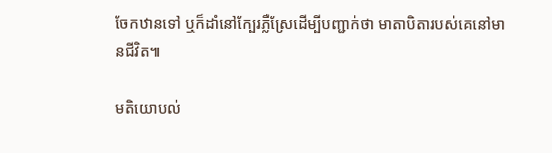ចែកឋានទៅ ឬក៏ដាំនៅក្បែរភ្លឺស្រែដើម្បីបញ្ជាក់ថា មាតាបិតារបស់គេនៅមានជីវិត៕

មតិយោបល់